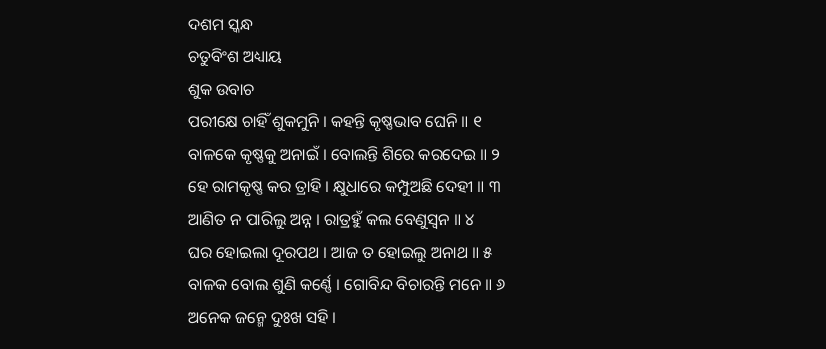ଦଶମ ସ୍କନ୍ଧ
ଚତୁବିଂଶ ଅଧ୍ୟାୟ
ଶୁକ ଉବାଚ
ପରୀକ୍ଷେ ଚାହିଁ ଶୁକମୁନି । କହନ୍ତି କୃଷ୍ଣଭାବ ଘେନି ॥ ୧
ବାଳକେ କୃଷ୍ଣକୁ ଅନାଇଁ । ବୋଲନ୍ତି ଶିରେ କରଦେଇ ॥ ୨
ହେ ରାମକୃଷ୍ଣ କର ତ୍ରାହି । କ୍ଷୁଧାରେ କମ୍ପୁଅଛି ଦେହୀ ॥ ୩
ଆଣିତ ନ ପାରିଲୁ ଅନ୍ନ । ରାତ୍ରହୁଁ କଲ ବେଣୁସ୍ୱନ ॥ ୪
ଘର ହୋଇଲା ଦୂରପଥ । ଆଜ ତ ହୋଇଲୁ ଅନାଥ ॥ ୫
ବାଳକ ବୋଲ ଶୁଣି କର୍ଣ୍ଣେ । ଗୋବିନ୍ଦ ବିଚାରନ୍ତି ମନେ ॥ ୬
ଅନେକ ଜନ୍ମେ ଦୁଃଖ ସହି ।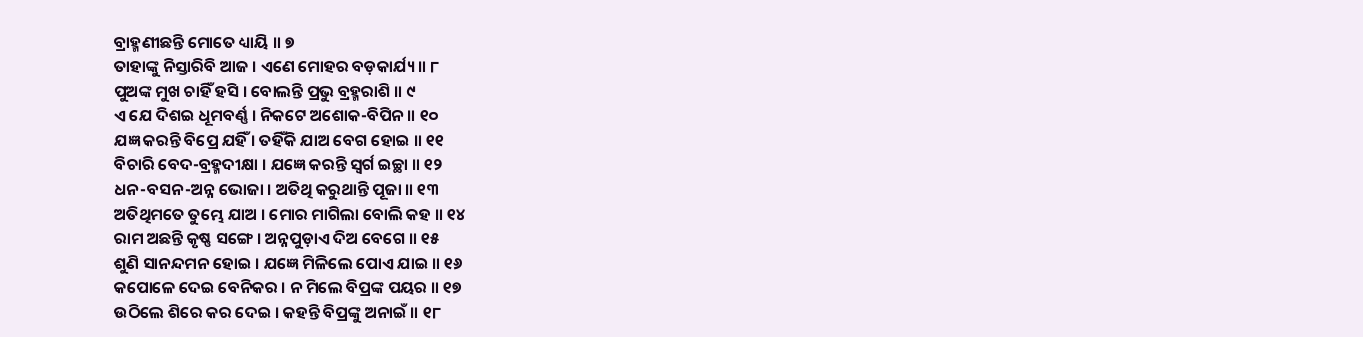ବ୍ରାହ୍ମଣୀଛନ୍ତି ମୋତେ ଧ୍ୟାୟି ॥ ୭
ତାହାଙ୍କୁ ନିସ୍ତାରିବି ଆଜ । ଏଣେ ମୋହର ବଡ଼କାର୍ଯ୍ୟ ॥ ୮
ପୁଅଙ୍କ ମୁଖ ଚାହିଁ ହସି । ବୋଲନ୍ତି ପ୍ରଭୁ ବ୍ରହ୍ମରାଶି ॥ ୯
ଏ ଯେ ଦିଶଇ ଧୂମବର୍ଣ୍ଣ । ନିକଟେ ଅଶୋକ-ବିପିନ ॥ ୧୦
ଯଜ୍ଞ କରନ୍ତି ବିପ୍ରେ ଯହିଁ । ତହିଁକି ଯାଅ ବେଗ ହୋଇ ॥ ୧୧
ବିଚାରି ବେଦ-ବ୍ରହ୍ମଦୀକ୍ଷା । ଯଜ୍ଞେ କରନ୍ତି ସ୍ୱର୍ଗ ଇଚ୍ଛା ॥ ୧୨
ଧନ-ବସନ-ଅନ୍ନ ଭୋଜା । ଅତିଥି କରୁଥାନ୍ତି ପୂଜା ॥ ୧୩
ଅତିଥିମତେ ତୁମ୍ଭେ ଯାଅ । ମୋର ମାଗିଲା ବୋଲି କହ ॥ ୧୪
ରାମ ଅଛନ୍ତି କୃଷ୍ଣ ସଙ୍ଗେ । ଅନ୍ନପୁଡ଼ାଏ ଦିଅ ବେଗେ ॥ ୧୫
ଶୁଣି ସାନନ୍ଦମନ ହୋଇ । ଯଜ୍ଞେ ମିଳିଲେ ପୋଏ ଯାଇ ॥ ୧୬
କପୋଳେ ଦେଇ ବେନିକର । ନ ମିଲେ ବିପ୍ରଙ୍କ ପୟର ॥ ୧୭
ଉଠିଲେ ଶିରେ କର ଦେଇ । କହନ୍ତି ବିପ୍ରଙ୍କୁ ଅନାଇଁ ॥ ୧୮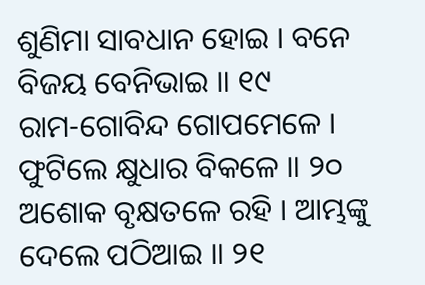ଶୁଣିମା ସାବଧାନ ହୋଇ । ବନେ ବିଜୟ ବେନିଭାଇ ॥ ୧୯
ରାମ-ଗୋବିନ୍ଦ ଗୋପମେଳେ । ଫୁଟିଲେ କ୍ଷୁଧାର ବିକଳେ ॥ ୨୦
ଅଶୋକ ବୃକ୍ଷତଳେ ରହି । ଆମ୍ଭଙ୍କୁ ଦେଲେ ପଠିଆଇ ॥ ୨୧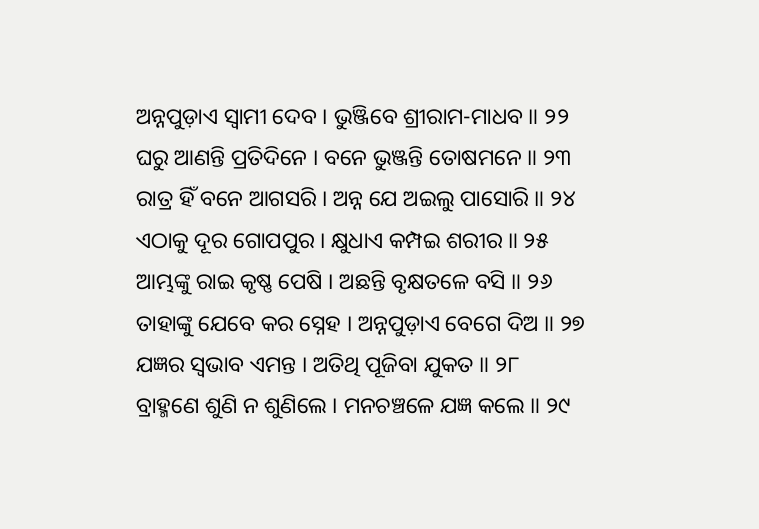ଅନ୍ନପୁଡ଼ାଏ ସ୍ୱାମୀ ଦେବ । ଭୁଞ୍ଜିବେ ଶ୍ରୀରାମ-ମାଧବ ॥ ୨୨
ଘରୁ ଆଣନ୍ତି ପ୍ରତିଦିନେ । ବନେ ଭୁଞ୍ଜନ୍ତି ତୋଷମନେ ॥ ୨୩
ରାତ୍ର ହିଁ ବନେ ଆଗସରି । ଅନ୍ନ ଯେ ଅଇଲୁ ପାସୋରି ॥ ୨୪
ଏଠାକୁ ଦୂର ଗୋପପୁର । କ୍ଷୁଧାଏ କମ୍ପଇ ଶରୀର ॥ ୨୫
ଆମ୍ଭଙ୍କୁ ରାଇ କୃଷ୍ଣ ପେଷି । ଅଛନ୍ତି ବୃକ୍ଷତଳେ ବସି ॥ ୨୬
ତାହାଙ୍କୁ ଯେବେ କର ସ୍ନେହ । ଅନ୍ନପୁଡ଼ାଏ ବେଗେ ଦିଅ ॥ ୨୭
ଯଜ୍ଞର ସ୍ୱଭାବ ଏମନ୍ତ । ଅତିଥି ପୂଜିବା ଯୁକତ ॥ ୨୮
ବ୍ରାହ୍ମଣେ ଶୁଣି ନ ଶୁଣିଲେ । ମନଚଞ୍ଚଳେ ଯଜ୍ଞ କଲେ ॥ ୨୯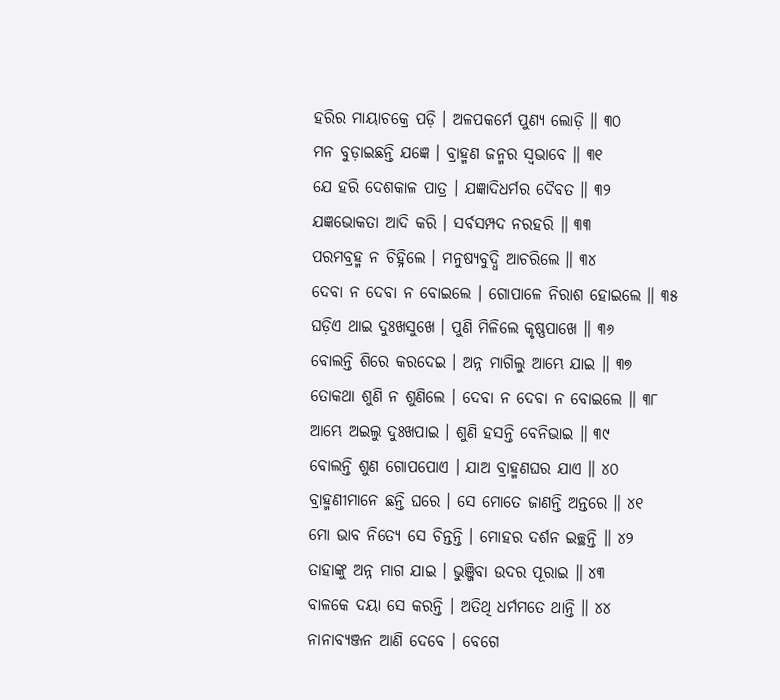ହରିର ମାୟାଚକ୍ରେ ପଡ଼ି । ଅଳପକର୍ମେ ପୁଣ୍ୟ ଲୋଡ଼ି ॥ ୩୦
ମନ ବୁଡ଼ାଇଛନ୍ତି ଯଜ୍ଞେ । ବ୍ରାହ୍ମଣ ଜନ୍ମର ସ୍ୱଭାବେ ॥ ୩୧
ଯେ ହରି ଦେଶକାଳ ପାତ୍ର । ଯଜ୍ଞାଦିଧର୍ମର ଦୈବତ ॥ ୩୨
ଯଜ୍ଞଭୋକତା ଆଦି କରି । ସର୍ବସମ୍ପଦ ନରହରି ॥ ୩୩
ପରମବ୍ରହ୍ମ ନ ଚିହ୍ନିଲେ । ମନୁଷ୍ୟବୁଦ୍ଧି ଆଚରିଲେ ॥ ୩୪
ଦେବା ନ ଦେବା ନ ବୋଇଲେ । ଗୋପାଳେ ନିରାଶ ହୋଇଲେ ॥ ୩୫
ଘଡ଼ିଏ ଥାଇ ଦୁଃଖସୁଖେ । ପୁଣି ମିଳିଲେ କୃଷ୍ଣପାଖେ ॥ ୩୬
ବୋଲନ୍ତି ଶିରେ କରଦେଇ । ଅନ୍ନ ମାଗିଲୁ ଆମ୍ଭେ ଯାଇ ॥ ୩୭
ତୋକଥା ଶୁଣି ନ ଶୁଣିଲେ । ଦେବା ନ ଦେବା ନ ବୋଇଲେ ॥ ୩୮
ଆମ୍ଭେ ଅଇଲୁ ଦୁଃଖପାଇ । ଶୁଣି ହସନ୍ତି ବେନିଭାଇ ॥ ୩୯
ବୋଲନ୍ତି ଶୁଣ ଗୋପପୋଏ । ଯାଅ ବ୍ରାହ୍ମଣଘର ଯାଏ ॥ ୪୦
ବ୍ରାହ୍ମଣୀମାନେ ଛନ୍ତି ଘରେ । ସେ ମୋତେ ଜାଣନ୍ତି ଅନ୍ତରେ ॥ ୪୧
ମୋ ଭାବ ନିତ୍ୟେ ସେ ଚିନ୍ତନ୍ତି । ମୋହର ଦର୍ଶନ ଇଚ୍ଛନ୍ତି ॥ ୪୨
ତାହାଙ୍କୁ ଅନ୍ନ ମାଗ ଯାଇ । ଭୁଞ୍ଜିବା ଉଦର ପୂରାଇ ॥ ୪୩
ବାଳକେ ଦୟା ସେ କରନ୍ତି । ଅତିଥି ଧର୍ମମତେ ଥାନ୍ତି ॥ ୪୪
ନାନାବ୍ୟଞ୍ଜନ ଆଣି ଦେବେ । ବେଗେ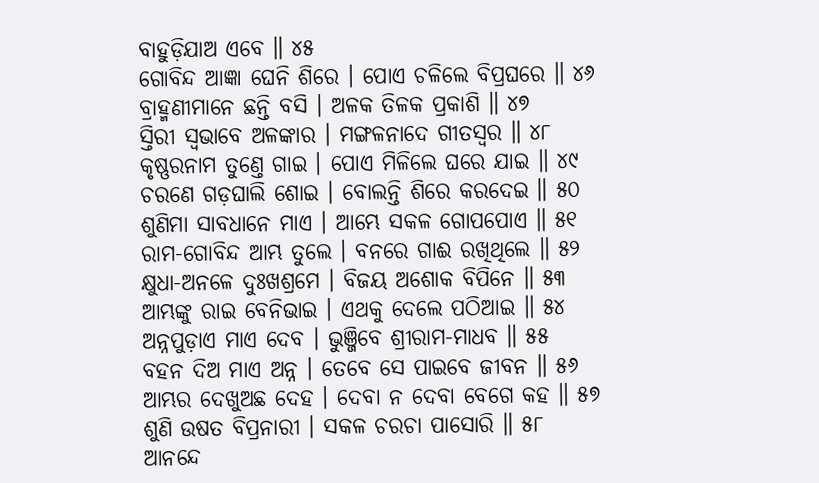ବାହୁଡ଼ିଯାଅ ଏବେ ॥ ୪୫
ଗୋବିନ୍ଦ ଆଜ୍ଞା ଘେନି ଶିରେ । ପୋଏ ଚଳିଲେ ବିପ୍ରଘରେ ॥ ୪୬
ବ୍ରାହ୍ମଣୀମାନେ ଛନ୍ତି ବସି । ଅଳକ ତିଳକ ପ୍ରକାଶି ॥ ୪୭
ସ୍ତିରୀ ସ୍ୱଭାବେ ଅଳଙ୍କାର । ମଙ୍ଗଳନାଦେ ଗୀତସ୍ୱର ॥ ୪୮
କୃଷ୍ଣରନାମ ତୁଣ୍ତେ ଗାଇ । ପୋଏ ମିଳିଲେ ଘରେ ଯାଇ ॥ ୪୯
ଚରଣେ ଗଡ଼ଘାଲି ଶୋଇ । ବୋଲନ୍ତି ଶିରେ କରଦେଇ ॥ ୫୦
ଶୁଣିମା ସାବଧାନେ ମାଏ । ଆମ୍ଭେ ସକଳ ଗୋପପୋଏ ॥ ୫୧
ରାମ-ଗୋବିନ୍ଦ ଆମ୍ଭ ତୁଲେ । ବନରେ ଗାଈ ରଖିଥିଲେ ॥ ୫୨
କ୍ଷୁଧା-ଅନଳେ ଦୁଃଖଶ୍ରମେ । ବିଜୟ ଅଶୋକ ବିପିନେ ॥ ୫୩
ଆମ୍ଭଙ୍କୁ ରାଇ ବେନିଭାଇ । ଏଥକୁ ଦେଲେ ପଠିଆଇ ॥ ୫୪
ଅନ୍ନପୁଡ଼ାଏ ମାଏ ଦେବ । ଭୁଞ୍ଜିବେ ଶ୍ରୀରାମ-ମାଧବ ॥ ୫୫
ବହନ ଦିଅ ମାଏ ଅନ୍ନ । ତେବେ ସେ ପାଇବେ ଜୀବନ ॥ ୫୬
ଆମ୍ଭର ଦେଖୁଅଛ ଦେହ । ଦେବା ନ ଦେବା ବେଗେ କହ ॥ ୫୭
ଶୁଣି ଉଷତ ବିପ୍ରନାରୀ । ସକଳ ଚରଚା ପାସୋରି ॥ ୫୮
ଆନନ୍ଦେ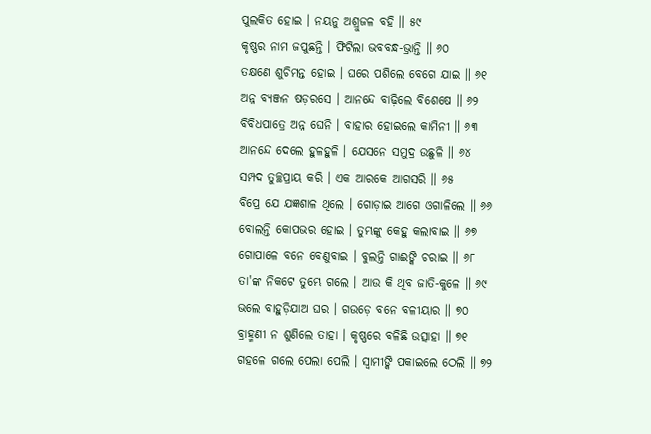ପୁଲକିତ ହୋଇ । ନୟନୁ ଅଶ୍ରୁଜଳ ବହି ॥ ୫୯
କୃଷ୍ଣର ନାମ ଜପୁଛନ୍ତି । ଫିଟିଲା ଭବବନ୍ଧ-ଭ୍ରାନ୍ତି ॥ ୬୦
ତକ୍ଷଣେ ଶୁଚିମନ୍ତ ହୋଇ । ଘରେ ପଶିଲେ ବେଗେ ଯାଇ ॥ ୬୧
ଅନ୍ନ ବ୍ୟଞ୍ଜନ ଷଡ଼ରସେ । ଆନନ୍ଦେ ବାଢ଼ିଲେ ବିଶେଷେ ॥ ୬୨
ବିବିଧପାତ୍ରେ ଅନ୍ନ ଘେନି । ବାହାର ହୋଇଲେ କାମିନୀ ॥ ୬୩
ଆନନ୍ଦେ ଦେଲେ ହୁଳହୁଳି । ଯେସନେ ସମୁଦ୍ର ଉଛୁଳି ॥ ୬୪
ସମ୍ପଦ ତୁଚ୍ଛପ୍ରାୟ କରି । ଏକ ଆରକେ ଆଗସରି ॥ ୬୫
ବିପ୍ରେ ଯେ ଯଜ୍ଞଶାଳ ଥିଲେ । ଗୋଡ଼ାଇ ଆଗେ ଓଗାଳିଲେ ॥ ୬୬
ବୋଲନ୍ତି କୋପଭର ହୋଇ । ତୁମ୍ଭଙ୍କୁ କେହୁ କଲାବାଇ ॥ ୬୭
ଗୋପାଳେ ବନେ ବେଣୁବାଇ । ବୁଲନ୍ତି ଗାଈଙ୍କି ଚରାଇ ॥ ୬୮
ତା'ଙ୍କ ନିକଟେ ତୁମ୍ଭେ ଗଲେ । ଆଉ କି ଥିବ ଜାତି-କୁଳେ ॥ ୬୯
ଭଲେ ବାହୁଡ଼ିଯାଅ ଘର । ଗଉଡ଼େ ବନେ ବଳୀୟାର ॥ ୭୦
ବ୍ରାହ୍ମଣୀ ନ ଶୁଣିଲେ ତାହା । କୃଷ୍ଣରେ ବଳିଛି ଉତ୍ସାହା ॥ ୭୧
ଗହଳେ ଗଲେ ପେଲା ପେଲି । ସ୍ୱାମୀଙ୍କି ପକାଇଲେ ଠେଲି ॥ ୭୨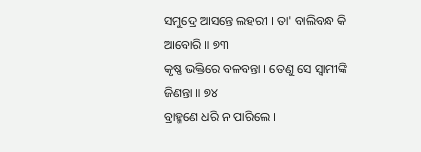ସମୁଦ୍ରେ ଆସନ୍ତେ ଲହରୀ । ତା' ବାଲିବନ୍ଧ କି ଆବୋରି ॥ ୭୩
କୃଷ୍ଣ ଭକ୍ତିରେ ବଳବନ୍ତା । ତେଣୁ ସେ ସ୍ୱାମୀଙ୍କି ଜିଣନ୍ତା ॥ ୭୪
ବ୍ରାହ୍ମଣେ ଧରି ନ ପାରିଲେ ।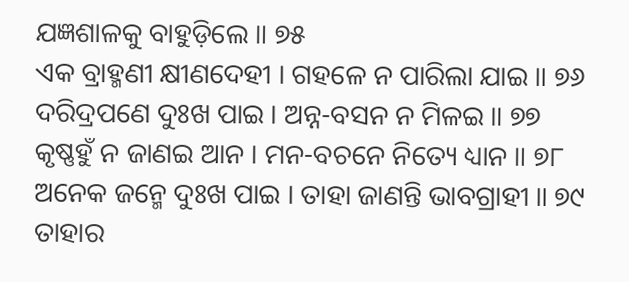ଯଜ୍ଞଶାଳକୁ ବାହୁଡ଼ିଲେ ॥ ୭୫
ଏକ ବ୍ରାହ୍ମଣୀ କ୍ଷୀଣଦେହୀ । ଗହଳେ ନ ପାରିଲା ଯାଇ ॥ ୭୬
ଦରିଦ୍ରପଣେ ଦୁଃଖ ପାଇ । ଅନ୍ନ-ବସନ ନ ମିଳଇ ॥ ୭୭
କୃଷ୍ଣହୁଁ ନ ଜାଣଇ ଆନ । ମନ-ବଚନେ ନିତ୍ୟେ ଧ୍ୟାନ ॥ ୭୮
ଅନେକ ଜନ୍ମେ ଦୁଃଖ ପାଇ । ତାହା ଜାଣନ୍ତି ଭାବଗ୍ରାହୀ ॥ ୭୯
ତାହାର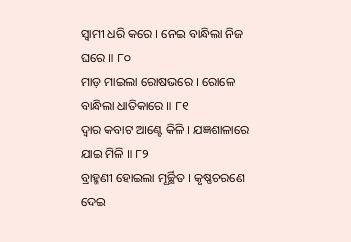ସ୍ୱାମୀ ଧରି କରେ । ନେଇ ବାନ୍ଧିଲା ନିଜ ଘରେ ॥ ୮୦
ମାଡ଼ ମାଇଲା ରୋଷଭରେ । ରୋଳେ ବାନ୍ଧିଲା ଧାତିକାରେ ॥ ୮୧
ଦ୍ୱାର କବାଟ ଆଣ୍ଟେ କିଳି । ଯଜ୍ଞଶାଳାରେ ଯାଇ ମିଳି ॥ ୮୨
ବ୍ରାହ୍ମଣୀ ହୋଇଲା ମୂର୍ଚ୍ଛିତ । କୃଷ୍ଣଚରଣେ ଦେଇ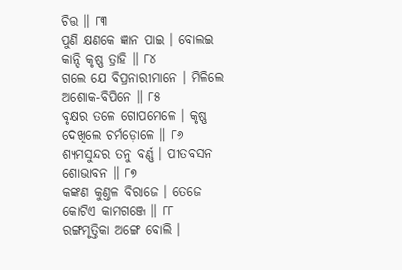ଚିତ୍ତ ॥ ୮୩
ପୁଣି କ୍ଷଣକେ ଜ୍ଞାନ ପାଇ । ବୋଲଇ କାନ୍ଦି କୃଷ୍ଣ ତ୍ରାହି ॥ ୮୪
ଗଲେ ଯେ ବିପ୍ରନାରୀମାନେ । ମିଳିଲେ ଅଶୋକ-ବିପିନେ ॥ ୮୫
ବୃକ୍ଷର ତଳେ ଗୋପମେଳେ । କୃଷ୍ଣ ଦେଖିଲେ ଚର୍ମଡ଼ୋଳେ ॥ ୮୬
ଶ୍ୟମସୁନ୍ଦର ତନୁ ବର୍ଣ୍ଣ । ପୀତବସନ ଶୋଭାବନ ॥ ୮୭
କଙ୍କଣ କୁଣ୍ତଳ ବିରାଜେ । ତେଜେ କୋଟିଏ କାମଗଞ୍ଜେ ॥ ୮୮
ରଙ୍ଗମୃତ୍ତିକା ଅଙ୍ଗେ ବୋଲି ।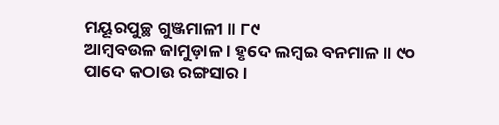ମୟୂରପୁଚ୍ଛ ଗୁଞ୍ଜମାଳୀ ॥ ୮୯
ଆମ୍ବବଉଳ ଜାମୁଡ଼ାଳ । ହୃଦେ ଲମ୍ବଇ ବନମାଳ ॥ ୯୦
ପାଦେ କଠାଉ ରଙ୍ଗସାର ।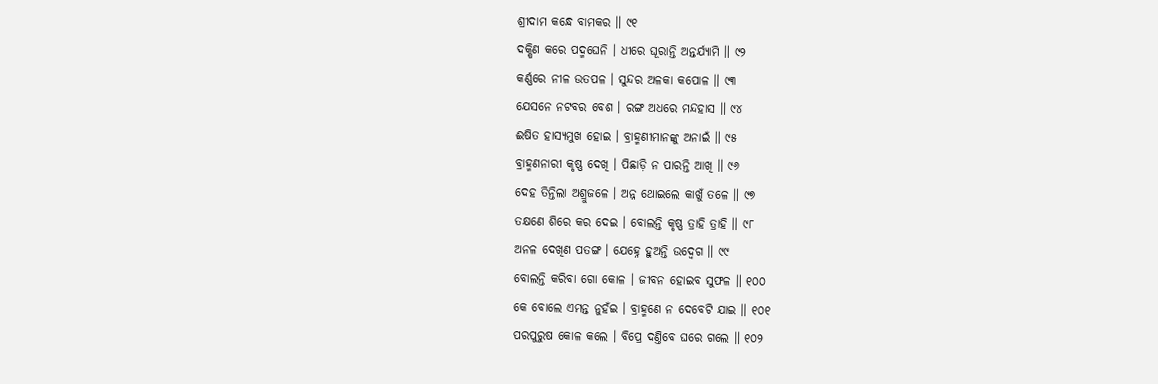ଶ୍ରୀଦାମ କନ୍ଧେ ବାମକର ॥ ୯୧
ଦକ୍ଷିଣ କରେ ପଦ୍ମଘେନି । ଧୀରେ ଘୂରାନ୍ତି ଅନ୍ତର୍ଯ୍ୟାମି ॥ ୯୨
କର୍ଣ୍ଣରେ ନୀଳ ଉତପଳ । ସୁନ୍ଦର ଅଳକା କପୋଳ ॥ ୯୩
ଯେସନେ ନଟବର ବେଶ । ରଙ୍ଗ ଅଧରେ ମନ୍ଦହାସ ॥ ୯୪
ଈଷିତ ହାସ୍ୟମୁଖ ହୋଇ । ବ୍ରାହ୍ମଣୀମାନଙ୍କୁ ଅନାଇଁ ॥ ୯୫
ବ୍ରାହ୍ମଣନାରୀ କୃଷ୍ଣ ଦେଖି । ପିଛାଡ଼ି ନ ପାରନ୍ତି ଆଖି ॥ ୯୬
ଦେହ ତିନ୍ତିଲା ଅଶ୍ରୁଜଳେ । ଅନ୍ନ ଥୋଇଲେ କାଖୁଁ ତଳେ ॥ ୯୭
ତକ୍ଷଣେ ଶିରେ କର ଦେଇ । ବୋଲନ୍ତି କୃଷ୍ଣ ତ୍ରାହି ତ୍ରାହି ॥ ୯୮
ଅନଳ ଦେଖିଣ ପତଙ୍ଗ । ଯେହ୍ନେ ହୁଅନ୍ତି ଉଦ୍ବେଗ ॥ ୯୯
ବୋଲନ୍ତି କରିବା ଗୋ କୋଳ । ଜୀବନ ହୋଇବ ସୁଫଳ ॥ ୧୦୦
କେ ବୋଲେ ଏମନ୍ତ ନୁହଁଇ । ବ୍ରାହ୍ମଣେ ନ ଦେବେଟି ଯାଇ ॥ ୧୦୧
ପରପୁରୁଷ କୋଳ କଲେ । ବିପ୍ରେ ଦଣ୍ତିବେ ଘରେ ଗଲେ ॥ ୧୦୨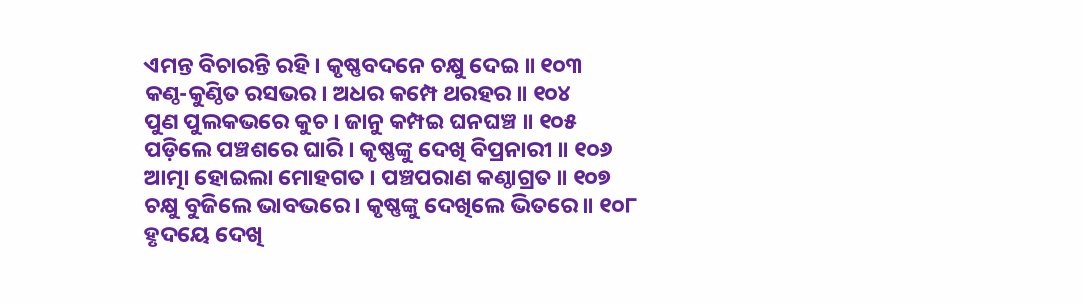ଏମନ୍ତ ବିଚାରନ୍ତି ରହି । କୃଷ୍ଣବଦନେ ଚକ୍ଷୁ ଦେଇ ॥ ୧୦୩
କଣ୍ଠ-କୁଣ୍ଠିତ ରସଭର । ଅଧର କମ୍ପେ ଥରହର ॥ ୧୦୪
ପୁଣ ପୁଲକଭରେ କୁଚ । ଜାନୁ କମ୍ପଇ ଘନଘଞ୍ଚ ॥ ୧୦୫
ପଡ଼ିଲେ ପଞ୍ଚଶରେ ଘାରି । କୃଷ୍ଣଙ୍କୁ ଦେଖି ବିପ୍ରନାରୀ ॥ ୧୦୬
ଆତ୍ମା ହୋଇଲା ମୋହଗତ । ପଞ୍ଚପରାଣ କଣ୍ଠାଗ୍ରତ ॥ ୧୦୭
ଚକ୍ଷୁ ବୁଜିଲେ ଭାବଭରେ । କୃଷ୍ଣଙ୍କୁ ଦେଖିଲେ ଭିତରେ ॥ ୧୦୮
ହୃଦୟେ ଦେଖି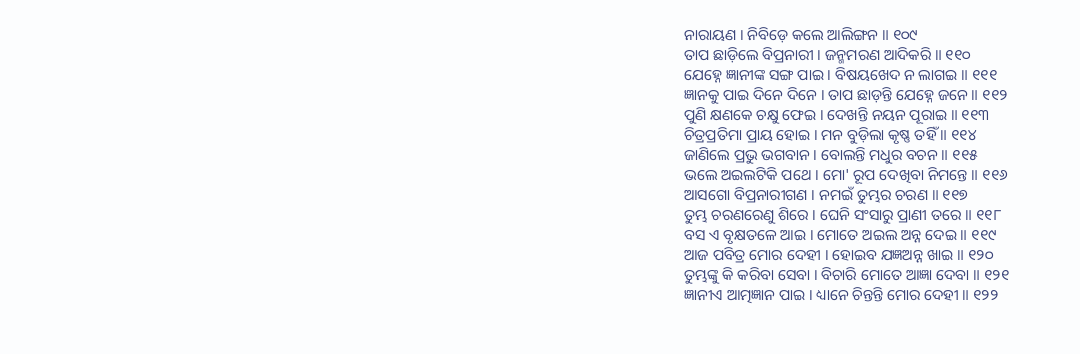ନାରାୟଣ । ନିବିଡ଼େ କଲେ ଆଲିଙ୍ଗନ ॥ ୧୦୯
ତାପ ଛାଡ଼ିଲେ ବିପ୍ରନାରୀ । ଜନ୍ମମରଣ ଆଦିକରି ॥ ୧୧୦
ଯେହ୍ନେ ଜ୍ଞାନୀଙ୍କ ସଙ୍ଗ ପାଇ । ବିଷୟଖେଦ ନ ଲାଗଇ ॥ ୧୧୧
ଜ୍ଞାନକୁ ପାଇ ଦିନେ ଦିନେ । ତାପ ଛାଡ଼ନ୍ତି ଯେହ୍ନେ ଜନେ ॥ ୧୧୨
ପୁଣି କ୍ଷଣକେ ଚକ୍ଷୁ ଫେଇ । ଦେଖନ୍ତି ନୟନ ପୂରାଇ ॥ ୧୧୩
ଚିତ୍ରପ୍ରତିମା ପ୍ରାୟ ହୋଇ । ମନ ବୁଡ଼ିଲା କୃଷ୍ଣ ତହିଁ ॥ ୧୧୪
ଜାଣିଲେ ପ୍ରଭୁ ଭଗବାନ । ବୋଲନ୍ତି ମଧୁର ବଚନ ॥ ୧୧୫
ଭଲେ ଅଇଲଟିକି ପଥେ । ମୋ' ରୂପ ଦେଖିବା ନିମନ୍ତେ ॥ ୧୧୬
ଆସଗୋ ବିପ୍ରନାରୀଗଣ । ନମଇଁ ତୁମ୍ଭର ଚରଣ ॥ ୧୧୭
ତୁମ୍ଭ ଚରଣରେଣୁ ଶିରେ । ଘେନି ସଂସାରୁ ପ୍ରାଣୀ ତରେ ॥ ୧୧୮
ବସ ଏ ବୃକ୍ଷତଳେ ଆଇ । ମୋତେ ଅଇଲ ଅନ୍ନ ଦେଇ ॥ ୧୧୯
ଆଜ ପବିତ୍ର ମୋର ଦେହୀ । ହୋଇବ ଯଜ୍ଞଅନ୍ନ ଖାଇ ॥ ୧୨୦
ତୁମ୍ଭଙ୍କୁ କି କରିବା ସେବା । ବିଚାରି ମୋତେ ଆଜ୍ଞା ଦେବା ॥ ୧୨୧
ଜ୍ଞାନୀଏ ଆତ୍ମଜ୍ଞାନ ପାଇ । ଧ୍ୟାନେ ଚିନ୍ତନ୍ତି ମୋର ଦେହୀ ॥ ୧୨୨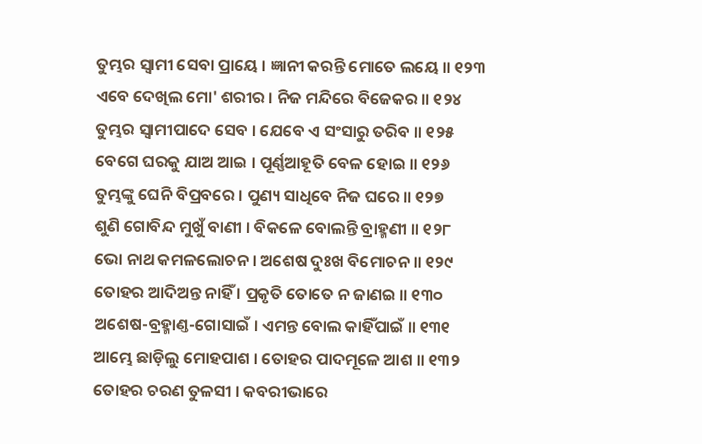ତୁମ୍ଭର ସ୍ୱାମୀ ସେବା ପ୍ରାୟେ । ଜ୍ଞାନୀ କରନ୍ତି ମୋତେ ଲୟେ ॥ ୧୨୩
ଏବେ ଦେଖିଲ ମୋ' ଶରୀର । ନିଜ ମନ୍ଦିରେ ବିଜେକର ॥ ୧୨୪
ତୁମ୍ଭର ସ୍ୱାମୀପାଦେ ସେବ । ଯେବେ ଏ ସଂସାରୁ ତରିବ ॥ ୧୨୫
ବେଗେ ଘରକୁ ଯାଅ ଆଇ । ପୂର୍ଣ୍ଣଆହୂତି ବେଳ ହୋଇ ॥ ୧୨୬
ତୁମ୍ଭଙ୍କୁ ଘେନି ବିପ୍ରବରେ । ପୁଣ୍ୟ ସାଧିବେ ନିଜ ଘରେ ॥ ୧୨୭
ଶୁଣି ଗୋବିନ୍ଦ ମୁଖୁଁ ବାଣୀ । ବିକଳେ ବୋଲନ୍ତି ବ୍ରାହ୍ମଣୀ ॥ ୧୨୮
ଭୋ ନାଥ କମଳଲୋଚନ । ଅଶେଷ ଦୁଃଖ ବିମୋଚନ ॥ ୧୨୯
ତୋହର ଆଦିଅନ୍ତ ନାହିଁ । ପ୍ରକୃତି ତୋତେ ନ ଜାଣଇ ॥ ୧୩୦
ଅଶେଷ-ବ୍ରହ୍ମାଣ୍ତ-ଗୋସାଇଁ । ଏମନ୍ତ ବୋଲ କାହିଁପାଇଁ ॥ ୧୩୧
ଆମ୍ଭେ ଛାଡ଼ିଲୁ ମୋହପାଶ । ତୋହର ପାଦମୂଳେ ଆଶ ॥ ୧୩୨
ତୋହର ଚରଣ ତୁଳସୀ । କବରୀଭାରେ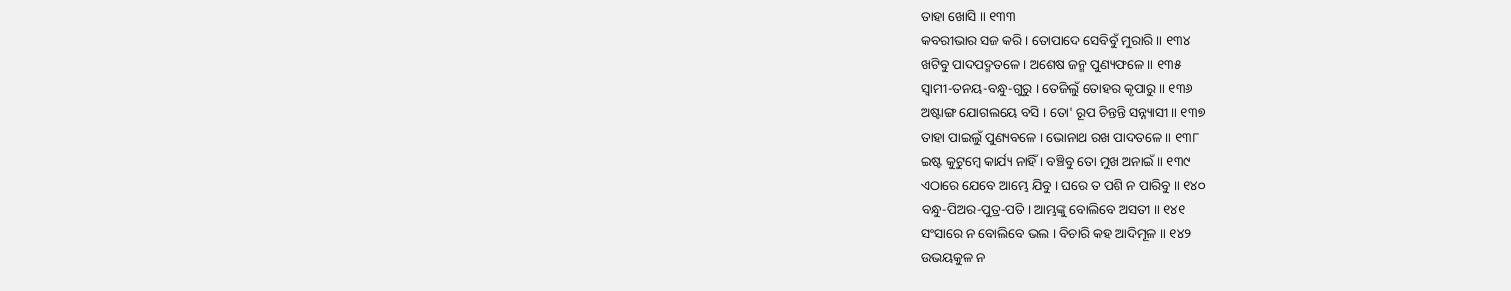ତାହା ଖୋସି ॥ ୧୩୩
କବରୀଭାର ସଜ କରି । ତୋପାଦେ ସେବିବୁଁ ମୁରାରି ॥ ୧୩୪
ଖଟିବୁ ପାଦପଦ୍ମତଳେ । ଅଶେଷ ଜନ୍ମ ପୁଣ୍ୟଫଳେ ॥ ୧୩୫
ସ୍ୱାମୀ-ତନୟ-ବନ୍ଧୁ-ଗୁରୁ । ତେଜିଲୁଁ ତୋହର କୃପାରୁ ॥ ୧୩୬
ଅଷ୍ଟାଙ୍ଗ ଯୋଗଲୟେ ବସି । ତୋ' ରୂପ ଚିନ୍ତନ୍ତି ସନ୍ନ୍ୟାସୀ ॥ ୧୩୭
ତାହା ପାଇଲୁଁ ପୁଣ୍ୟବଳେ । ଭୋନାଥ ରଖ ପାଦତଳେ ॥ ୧୩୮
ଇଷ୍ଟ କୁଟୁମ୍ବେ କାର୍ଯ୍ୟ ନାହିଁ । ବଞ୍ଚିବୁ ତୋ ମୁଖ ଅନାଇଁ ॥ ୧୩୯
ଏଠାରେ ଯେବେ ଆମ୍ଭେ ଯିବୁ । ଘରେ ତ ପଶି ନ ପାରିବୁ ॥ ୧୪୦
ବନ୍ଧୁ-ପିଅର-ପୁତ୍ର-ପତି । ଆମ୍ଭଙ୍କୁ ବୋଲିବେ ଅସତୀ ॥ ୧୪୧
ସଂସାରେ ନ ବୋଲିବେ ଭଲ । ବିଚାରି କହ ଆଦିମୂଳ ॥ ୧୪୨
ଉଭୟକୁଳ ନ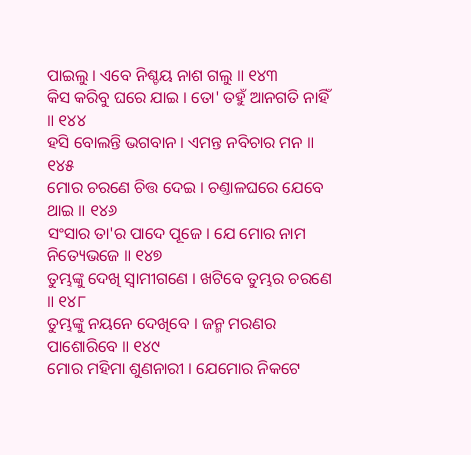ପାଇଲୁ । ଏବେ ନିଶ୍ଚୟ ନାଶ ଗଲୁ ॥ ୧୪୩
କିସ କରିବୁ ଘରେ ଯାଇ । ତୋ' ତହୁଁ ଆନଗତି ନାହିଁ ॥ ୧୪୪
ହସି ବୋଲନ୍ତି ଭଗବାନ । ଏମନ୍ତ ନବିଚାର ମନ ॥ ୧୪୫
ମୋର ଚରଣେ ଚିତ୍ତ ଦେଇ । ଚଣ୍ତାଳଘରେ ଯେବେ ଥାଇ ॥ ୧୪୬
ସଂସାର ତା'ର ପାଦେ ପୂଜେ । ଯେ ମୋର ନାମ ନିତ୍ୟେଭଜେ ॥ ୧୪୭
ତୁମ୍ଭଙ୍କୁ ଦେଖି ସ୍ୱାମୀଗଣେ । ଖଟିବେ ତୁମ୍ଭର ଚରଣେ ॥ ୧୪୮
ତୁମ୍ଭଙ୍କୁ ନୟନେ ଦେଖିବେ । ଜନ୍ମ ମରଣର ପାଶୋରିବେ ॥ ୧୪୯
ମୋର ମହିମା ଶୁଣନାରୀ । ଯେମୋର ନିକଟେ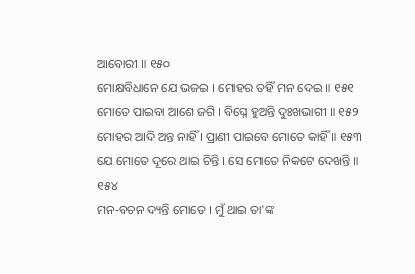ଆବୋରୀ ॥ ୧୫୦
ମୋକ୍ଷବିଧାନେ ଯେ ଭଜଇ । ମୋହର ତହିଁ ମନ ଦେଇ ॥ ୧୫୧
ମୋତେ ପାଇବା ଆଶେ ଜଗି । ବିଘ୍ନେ ହୁଅନ୍ତି ଦୁଃଖଭାଗୀ ॥ ୧୫୨
ମୋହର ଆଦି ଅନ୍ତ ନାହିଁ । ପ୍ରାଣୀ ପାଇବେ ମୋତେ କାହିଁ ॥ ୧୫୩
ଯେ ମୋତେ ଦୂରେ ଥାଇ ଚିନ୍ତି । ସେ ମୋତେ ନିକଟେ ଦେଖନ୍ତି ॥ ୧୫୪
ମନ-ବଚନ ଦ୍ୟନ୍ତି ମୋତେ । ମୁଁ ଥାଇ ତା'ଙ୍କ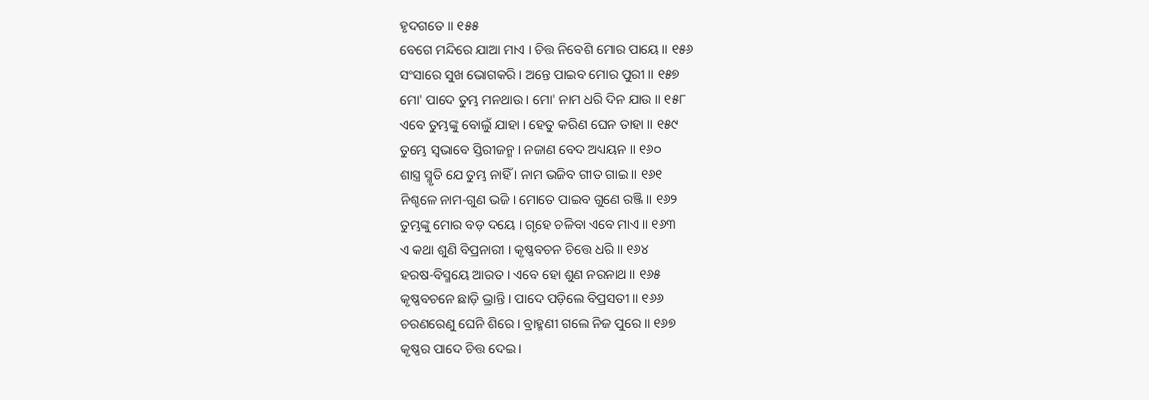ହୃଦଗତେ ॥ ୧୫୫
ବେଗେ ମନ୍ଦିରେ ଯାଆ ମାଏ । ଚିତ୍ତ ନିବେଶି ମୋର ପାୟେ ॥ ୧୫୬
ସଂସାରେ ସୁଖ ଭୋଗକରି । ଅନ୍ତେ ପାଇବ ମୋର ପୁରୀ ॥ ୧୫୭
ମୋ' ପାଦେ ତୁମ୍ଭ ମନଥାଉ । ମୋ' ନାମ ଧରି ଦିନ ଯାଉ ॥ ୧୫୮
ଏବେ ତୁମ୍ଭଙ୍କୁ ବୋଲୁଁ ଯାହା । ହେତୁ କରିଣ ଘେନ ତାହା ॥ ୧୫୯
ତୁମ୍ଭେ ସ୍ୱଭାବେ ସ୍ତିରୀଜନ୍ମ । ନଜାଣ ବେଦ ଅଧ୍ୟୟନ ॥ ୧୬୦
ଶାସ୍ତ୍ର ସ୍ମୃତି ଯେ ତୁମ୍ଭ ନାହିଁ । ନାମ ଭଜିବ ଗୀତ ଗାଇ ॥ ୧୬୧
ନିଶ୍ଚଳେ ନାମ-ଗୁଣ ଭଜି । ମୋତେ ପାଇବ ଗୁଣେ ରଞ୍ଜି ॥ ୧୬୨
ତୁମ୍ଭଙ୍କୁ ମୋର ବଡ଼ ଦୟେ । ଗୃହେ ଚଳିବା ଏବେ ମାଏ ॥ ୧୬୩
ଏ କଥା ଶୁଣି ବିପ୍ରନାରୀ । କୃଷ୍ଣବଚନ ଚିତ୍ତେ ଧରି ॥ ୧୬୪
ହରଷ-ବିସ୍ମୟେ ଆରତ । ଏବେ ହୋ ଶୁଣ ନରନାଥ ॥ ୧୬୫
କୃଷ୍ଣବଚନେ ଛାଡ଼ି ଭ୍ରାନ୍ତି । ପାଦେ ପଡ଼ିଲେ ବିପ୍ରସତୀ ॥ ୧୬୬
ଚରଣରେଣୁ ଘେନି ଶିରେ । ବ୍ରାହ୍ମଣୀ ଗଲେ ନିଜ ପୁରେ ॥ ୧୬୭
କୃଷ୍ଣର ପାଦେ ଚିତ୍ତ ଦେଇ ।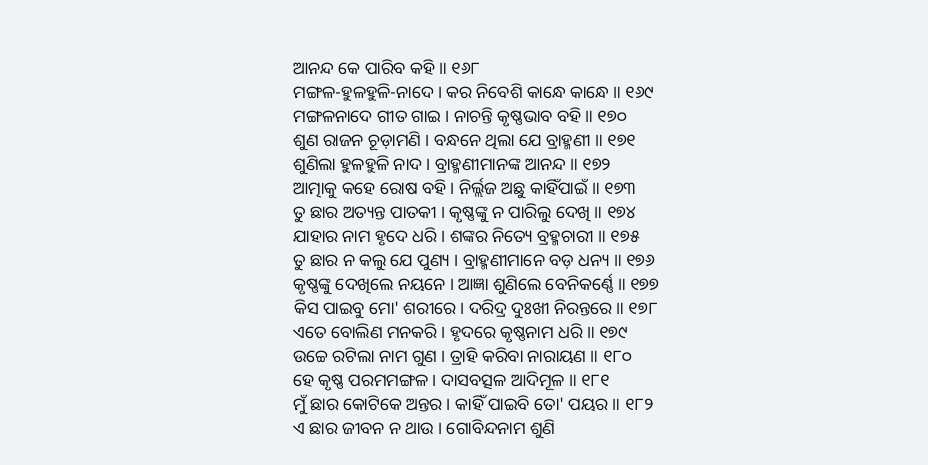ଆନନ୍ଦ କେ ପାରିବ କହି ॥ ୧୬୮
ମଙ୍ଗଳ-ହୁଳହୁଳି-ନାଦେ । କର ନିବେଶି କାନ୍ଧେ କାନ୍ଧେ ॥ ୧୬୯
ମଙ୍ଗଳନାଦେ ଗୀତ ଗାଇ । ନାଚନ୍ତି କୃଷ୍ଣଭାବ ବହି ॥ ୧୭୦
ଶୁଣ ରାଜନ ଚୂଡ଼ାମଣି । ବନ୍ଧନେ ଥିଲା ଯେ ବ୍ରାହ୍ମଣୀ ॥ ୧୭୧
ଶୁଣିଲା ହୁଳହୁଳି ନାଦ । ବ୍ରାହ୍ମଣୀମାନଙ୍କ ଆନନ୍ଦ ॥ ୧୭୨
ଆତ୍ମାକୁ କହେ ରୋଷ ବହି । ନିର୍ଲ୍ଲଜ ଅଛୁ କାହିଁପାଇଁ ॥ ୧୭୩
ତୁ ଛାର ଅତ୍ୟନ୍ତ ପାତକୀ । କୃଷ୍ଣଙ୍କୁ ନ ପାରିଲୁ ଦେଖି ॥ ୧୭୪
ଯାହାର ନାମ ହୃଦେ ଧରି । ଶଙ୍କର ନିତ୍ୟେ ବ୍ରହ୍ମଚାରୀ ॥ ୧୭୫
ତୁ ଛାର ନ କଲୁ ଯେ ପୁଣ୍ୟ । ବ୍ରାହ୍ମଣୀମାନେ ବଡ଼ ଧନ୍ୟ ॥ ୧୭୬
କୃଷ୍ଣଙ୍କୁ ଦେଖିଲେ ନୟନେ । ଆଜ୍ଞା ଶୁଣିଲେ ବେନିକର୍ଣ୍ଣେ ॥ ୧୭୭
କିସ ପାଇବୁ ମୋ' ଶରୀରେ । ଦରିଦ୍ର ଦୁଃଖୀ ନିରନ୍ତରେ ॥ ୧୭୮
ଏତେ ବୋଲିଣ ମନକରି । ହୃଦରେ କୃଷ୍ଣନାମ ଧରି ॥ ୧୭୯
ଉଚ୍ଚେ ରଟିଲା ନାମ ଗୁଣ । ତ୍ରାହି କରିବା ନାରାୟଣ ॥ ୧୮୦
ହେ କୃଷ୍ଣ ପରମମଙ୍ଗଳ । ଦାସବତ୍ସଳ ଆଦିମୂଳ ॥ ୧୮୧
ମୁଁ ଛାର କୋଟିକେ ଅନ୍ତର । କାହିଁ ପାଇବି ତୋ' ପୟର ॥ ୧୮୨
ଏ ଛାର ଜୀବନ ନ ଥାଉ । ଗୋବିନ୍ଦନାମ ଶୁଣି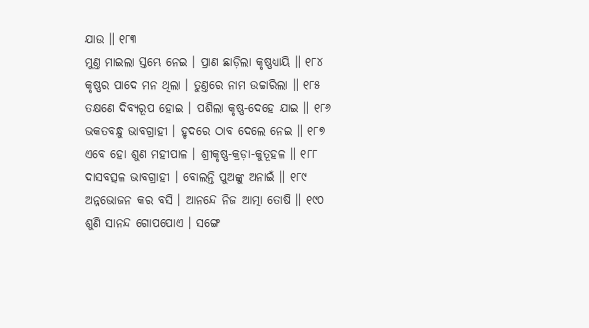ଯାଉ ॥ ୧୮୩
ମୁଣ୍ତ ମାଇଲା ସ୍ତମ୍ଭେ ନେଇ । ପ୍ରାଣ ଛାଡ଼ିଲା କୃଷ୍ଣଧ୍ୟାୟି ॥ ୧୮୪
କୃଷ୍ଣର ପାଦେ ମନ ଥିଲା । ତୁଣ୍ତରେ ନାମ ଉଚ୍ଚାରିଲା ॥ ୧୮୫
ତକ୍ଷଣେ ଦିବ୍ୟରୂପ ହୋଇ । ପଶିଲା କୃଷ୍ଣ-ଦେହେ ଯାଇ ॥ ୧୮୬
ଭକତବନ୍ଧୁ ଭାବଗ୍ରାହୀ । ହୃଦରେ ଠାବ ଦେଲେ ନେଇ ॥ ୧୮୭
ଏବେ ହୋ ଶୁଣ ମହୀପାଳ । ଶ୍ରୀକୃଷ୍ଣ-କ୍ରଡ଼ା-କୁତୂହଳ ॥ ୧୮୮
ଦାସବତ୍ସଳ ଭାବଗ୍ରାହୀ । ବୋଲନ୍ତି ପୁଅଙ୍କୁ ଅନାଇଁ ॥ ୧୮୯
ଅନ୍ନଭୋଜନ କର ବସି । ଆନନ୍ଦେ ନିଜ ଆତ୍ମା ତୋଷି ॥ ୧୯୦
ଶୁଣି ସାନନ୍ଦ ଗୋପପୋଏ । ସଙ୍ଗେ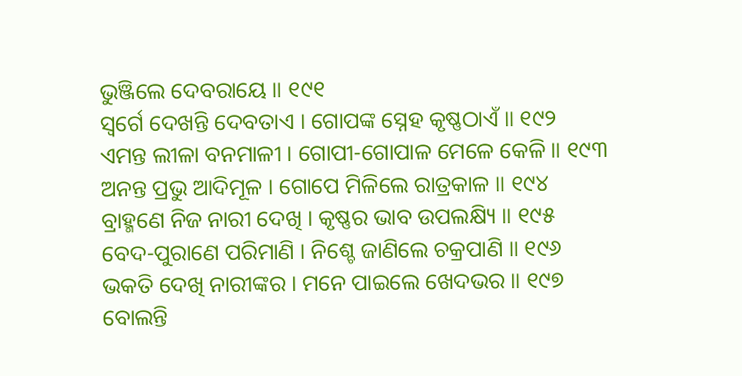ଭୁଞ୍ଜିଲେ ଦେବରାୟେ ॥ ୧୯୧
ସ୍ୱର୍ଗେ ଦେଖନ୍ତି ଦେବତାଏ । ଗୋପଙ୍କ ସ୍ନେହ କୃଷ୍ଣଠାଏଁ ॥ ୧୯୨
ଏମନ୍ତ ଲୀଳା ବନମାଳୀ । ଗୋପୀ-ଗୋପାଳ ମେଳେ କେଳି ॥ ୧୯୩
ଅନନ୍ତ ପ୍ରଭୁ ଆଦିମୂଳ । ଗୋପେ ମିଳିଲେ ରାତ୍ରକାଳ ॥ ୧୯୪
ବ୍ରାହ୍ମଣେ ନିଜ ନାରୀ ଦେଖି । କୃଷ୍ଣର ଭାବ ଉପଲକ୍ଷ୍ୟି ॥ ୧୯୫
ବେଦ-ପୁରାଣେ ପରିମାଣି । ନିଶ୍ଚେ ଜାଣିଲେ ଚକ୍ରପାଣି ॥ ୧୯୬
ଭକତି ଦେଖି ନାରୀଙ୍କର । ମନେ ପାଇଲେ ଖେଦଭର ॥ ୧୯୭
ବୋଲନ୍ତି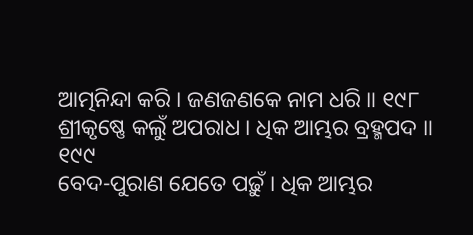ଆତ୍ମନିନ୍ଦା କରି । ଜଣଜଣକେ ନାମ ଧରି ॥ ୧୯୮
ଶ୍ରୀକୃଷ୍ଣେ କଲୁଁ ଅପରାଧ । ଧିକ ଆମ୍ଭର ବ୍ରହ୍ମପଦ ॥ ୧୯୯
ବେଦ-ପୁରାଣ ଯେତେ ପଢ଼ୁଁ । ଧିକ ଆମ୍ଭର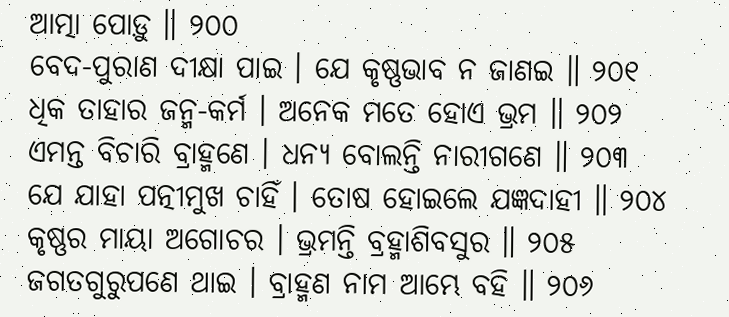ଆତ୍ମା ପୋଡ଼ୁ ॥ ୨୦୦
ବେଦ-ପୁରାଣ ଦୀକ୍ଷା ପାଇ । ଯେ କୃଷ୍ଣଭାବ ନ ଜାଣଇ ॥ ୨୦୧
ଧିକ ତାହାର ଜନ୍ମ-କର୍ମ । ଅନେକ ମତେ ହୋଏ ଭ୍ରମ ॥ ୨୦୨
ଏମନ୍ତ ବିଚାରି ବ୍ରାହ୍ମଣେ । ଧନ୍ୟ ବୋଲନ୍ତି ନାରୀଗଣେ ॥ ୨୦୩
ଯେ ଯାହା ପତ୍ନୀମୁଖ ଚାହିଁ । ତୋଷ ହୋଇଲେ ଯଜ୍ଞଦାହୀ ॥ ୨୦୪
କୃଷ୍ଣର ମାୟା ଅଗୋଚର । ଭ୍ରମନ୍ତି ବ୍ରହ୍ମାଶିବସୁର ॥ ୨୦୫
ଜଗତଗୁରୁପଣେ ଥାଇ । ବ୍ରାହ୍ମଣ ନାମ ଆମ୍ଭେ ବହି ॥ ୨୦୬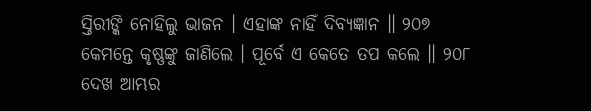ସ୍ତିରୀଙ୍କି ନୋହିଲୁ ଭାଜନ । ଏହାଙ୍କ ନାହିଁ ଦିବ୍ୟଜ୍ଞାନ ॥ ୨୦୭
କେମନ୍ତେ କୃଷ୍ଣଙ୍କୁ ଜାଣିଲେ । ପୂର୍ବେ ଏ କେତେ ତପ କଲେ ॥ ୨୦୮
ଦେଖ ଆମ୍ଭର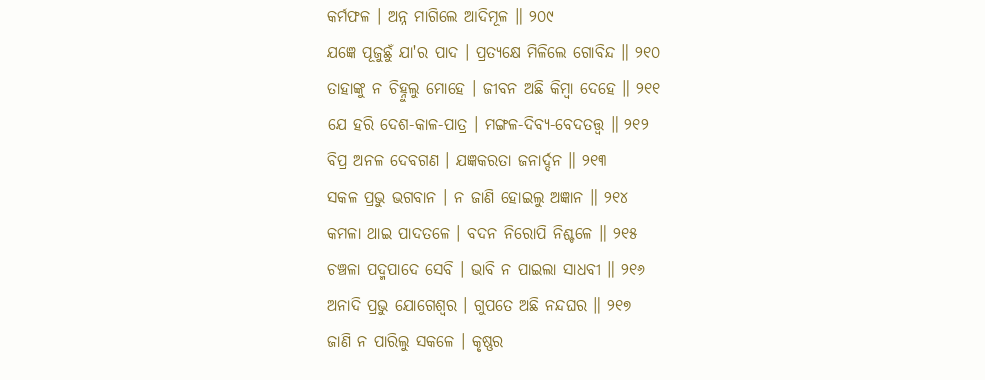କର୍ମଫଳ । ଅନ୍ନ ମାଗିଲେ ଆଦିମୂଳ ॥ ୨୦୯
ଯଜ୍ଞେ ପୂଜୁଛୁଁ ଯା'ର ପାଦ । ପ୍ରତ୍ୟକ୍ଷେ ମିଳିଲେ ଗୋବିନ୍ଦ ॥ ୨୧୦
ତାହାଙ୍କୁ ନ ଚିହ୍ନୁଲୁ ମୋହେ । ଜୀବନ ଅଛି କିମ୍ବା ଦେହେ ॥ ୨୧୧
ଯେ ହରି ଦେଶ-କାଳ-ପାତ୍ର । ମଙ୍ଗଳ-ଦିବ୍ୟ-ବେଦତତ୍ତ୍ୱ ॥ ୨୧୨
ବିପ୍ର ଅନଳ ଦେବଗଣ । ଯଜ୍ଞକରତା ଜନାର୍ଦ୍ଦନ ॥ ୨୧୩
ସକଳ ପ୍ରଭୁ ଭଗବାନ । ନ ଜାଣି ହୋଇଲୁ ଅଜ୍ଞାନ ॥ ୨୧୪
କମଳା ଥାଇ ପାଦତଳେ । ବଦନ ନିରୋପି ନିଶ୍ଚଳେ ॥ ୨୧୫
ଚଞ୍ଚଳା ପଦ୍ମପାଦେ ସେବି । ଭାବି ନ ପାଇଲା ସାଧବୀ ॥ ୨୧୬
ଅନାଦି ପ୍ରଭୁ ଯୋଗେଶ୍ୱର । ଗୁପତେ ଅଛି ନନ୍ଦଘର ॥ ୨୧୭
ଜାଣି ନ ପାରିଲୁ ସକଳେ । କୃଷ୍ଣର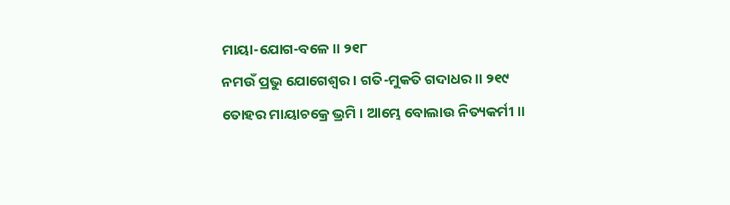ମାୟା-ଯୋଗ-ବଳେ ॥ ୨୧୮
ନମଉଁ ପ୍ରଭୁ ଯୋଗେଶ୍ୱର । ଗତି-ମୁକତି ଗଦାଧର ॥ ୨୧୯
ତୋହର ମାୟାଚକ୍ରେ ଭ୍ରମି । ଆମ୍ଭେ ବୋଲାଉ ନିତ୍ୟକର୍ମୀ ॥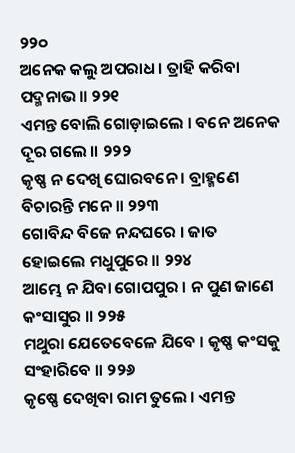୨୨୦
ଅନେକ କଲୁ ଅପରାଧ । ତ୍ରାହି କରିବା ପଦ୍ମନାଭ ॥ ୨୨୧
ଏମନ୍ତ ବୋଲି ଗୋଡ଼ାଇଲେ । ବନେ ଅନେକ ଦୂର ଗଲେ ॥ ୨୨୨
କୃଷ୍ଣ ନ ଦେଖି ଘୋରବନେ । ବ୍ରାହ୍ମଣେ ବିଚାରନ୍ତି ମନେ ॥ ୨୨୩
ଗୋବିନ୍ଦ ବିଜେ ନନ୍ଦଘରେ । ଜାତ ହୋଇଲେ ମଧୁପୁରେ ॥ ୨୨୪
ଆମ୍ଭେ ନ ଯିବା ଗୋପପୁର । ନ ପୁଣ ଜାଣେ କଂସାସୁର ॥ ୨୨୫
ମଥୁରା ଯେତେବେଳେ ଯିବେ । କୃଷ୍ଣ କଂସକୁ ସଂହାରିବେ ॥ ୨୨୬
କୃଷ୍ଣେ ଦେଖିବା ରାମ ତୁଲେ । ଏମନ୍ତ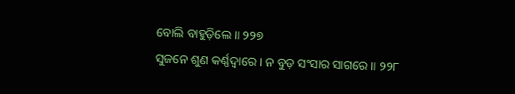ବୋଲି ବାହୁଡ଼ିଲେ ॥ ୨୨୭
ସୁଜନେ ଶୁଣ କର୍ଣ୍ଣଦ୍ୱାରେ । ନ ବୁଡ଼ ସଂସାର ସାଗରେ ॥ ୨୨୮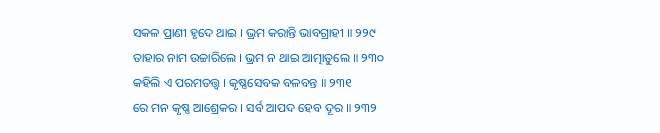ସକଳ ପ୍ରାଣୀ ହୃଦେ ଥାଇ । ଭ୍ରମ କରାନ୍ତି ଭାବଗ୍ରାହୀ ॥ ୨୨୯
ତାହାର ନାମ ଉଚ୍ଚାରିଲେ । ଭ୍ରମ ନ ଥାଇ ଆତ୍ମାତୁଲେ ॥ ୨୩୦
କହିଲି ଏ ପରମତତ୍ତ୍ୱ । କୃଷ୍ଣସେବକ ବଳବନ୍ତ ॥ ୨୩୧
ରେ ମନ କୃଷ୍ଣ ଆଶ୍ରେକର । ସର୍ବ ଆପଦ ହେବ ଦୂର ॥ ୨୩୨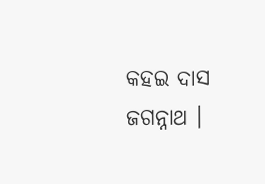କହଇ ଦାସ ଜଗନ୍ନାଥ ।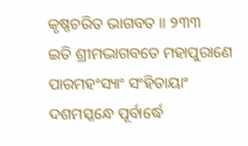କୃଷ୍ଣଚରିତ ଭାଗବତ ॥ ୨୩୩
ଇତି ଶ୍ରୀମଦ୍ଭାଗବତେ ମହାପୁରାଣେ ପାରମହଂସ୍ୟାଂ ସଂହିତାୟାଂ
ଦଶମସ୍କନ୍ଧେ ପୂର୍ବାର୍ଦ୍ଧେ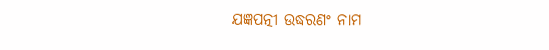ଯଜ୍ଞପତ୍ନୀ ଉଦ୍ଧରଣଂ ନାମ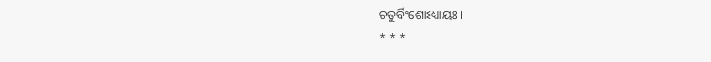ଚତୁର୍ବିଂଶୋଽଧ୍ୟାୟଃ ।
* * *